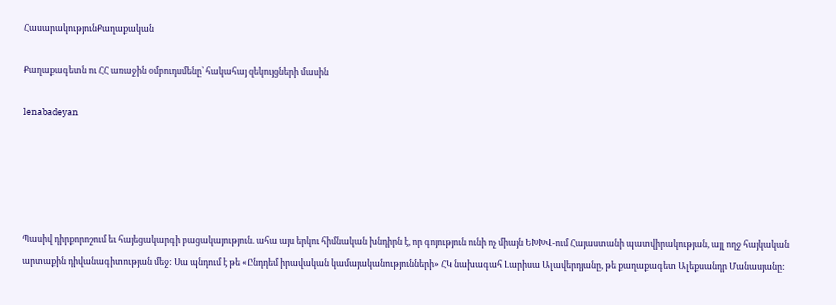ՀասարակությունՔաղաքական

Քաղաքագետն ու ՀՀ առաջին օմբուդսմենը՝ հակահայ զեկույցների մասին

lenabadeyan





Պասիվ դիրքորոշում եւ հայեցակարգի բացակայություն. ահա այս երկու հիմնական խնդիրն է, որ գոյություն ունի ոչ միայն ԵԽԽՎ-ում Հայաստանի պատվիրակության, այլ ողջ հայկական արտաքին դիվանագիտության մեջ: Սա պնդում է թե «Ընդդեմ իրավական կամայականությունների» ՀԿ նախագահ Լարիսա Ալավերդյանը, թե քաղաքագետ Ալեքսանդր Մանասյանը: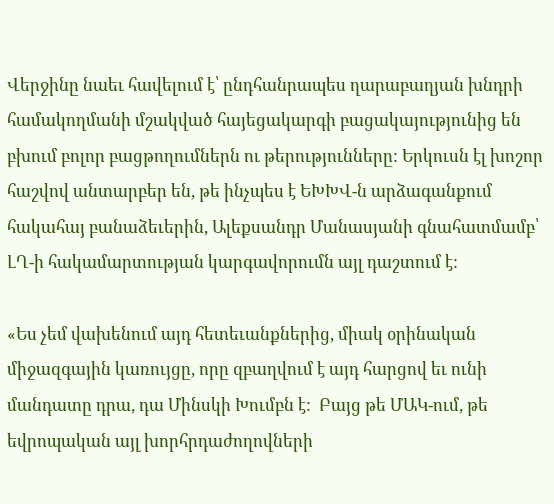Վերջինը նաեւ հավելում է՝ ընդհանրապես ղարաբաղյան խնդրի համակողմանի մշակված հայեցակարգի բացակայությունից են բխում բոլոր բացթողումներն ու թերությունները: Երկուսն էլ խոշոր հաշվով անտարբեր են, թե ինչպես է ԵԽԽՎ-ն արձագանքում հակահայ բանաձեւերին, Ալեքսանդր Մանասյանի գնահատմամբ՝ ԼՂ-ի հակամարտության կարգավորումն այլ դաշտում է:

«Ես չեմ վախենում այդ հետեւանքներից, միակ օրինական միջազգային կառույցը, որը զբաղվում է այդ հարցով եւ ունի մանդատը դրա, դա Մինսկի Խումբն է:  Բայց թե ՄԱԿ-ում, թե եվրոպական այլ խորհրդաժողովների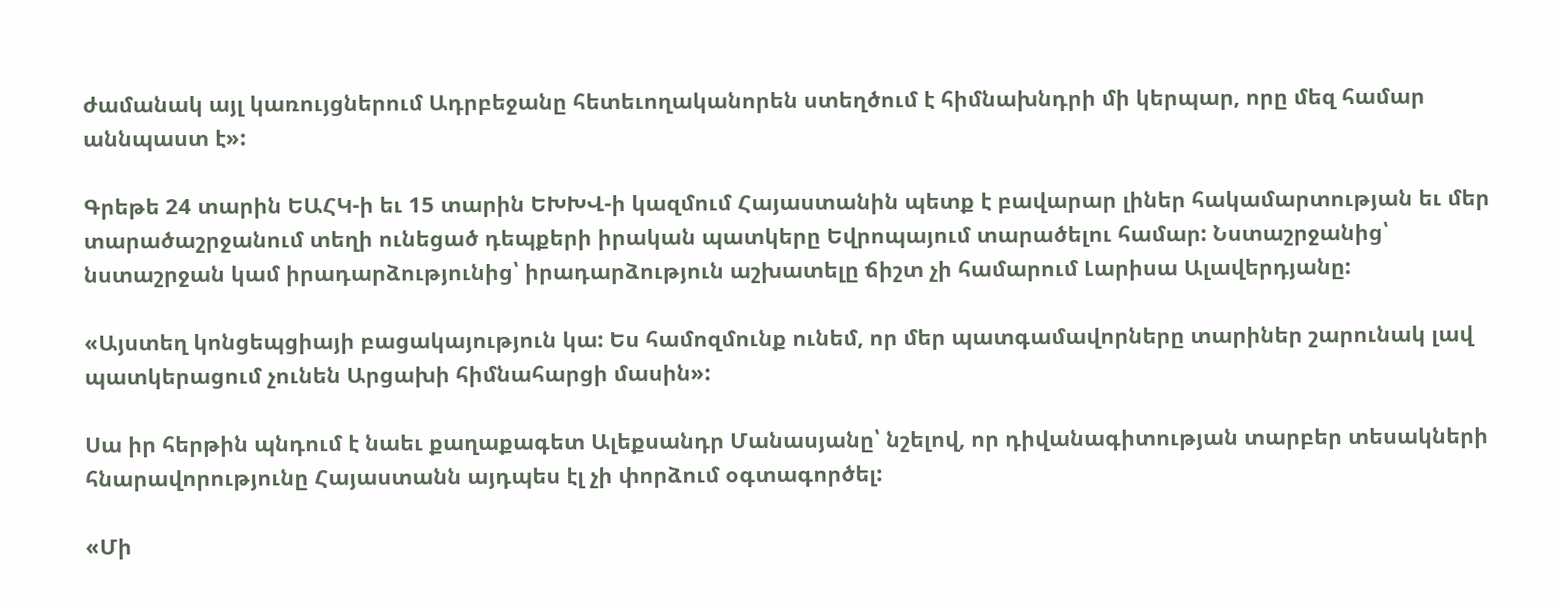ժամանակ այլ կառույցներում Ադրբեջանը հետեւողականորեն ստեղծում է հիմնախնդրի մի կերպար, որը մեզ համար աննպաստ է»:

Գրեթե 24 տարին ԵԱՀԿ-ի եւ 15 տարին ԵԽԽՎ-ի կազմում Հայաստանին պետք է բավարար լիներ հակամարտության եւ մեր տարածաշրջանում տեղի ունեցած դեպքերի իրական պատկերը Եվրոպայում տարածելու համար: Նստաշրջանից՝ նստաշրջան կամ իրադարձությունից՝ իրադարձություն աշխատելը ճիշտ չի համարում Լարիսա Ալավերդյանը:

«Այստեղ կոնցեպցիայի բացակայություն կա: Ես համոզմունք ունեմ, որ մեր պատգամավորները տարիներ շարունակ լավ պատկերացում չունեն Արցախի հիմնահարցի մասին»:

Սա իր հերթին պնդում է նաեւ քաղաքագետ Ալեքսանդր Մանասյանը՝ նշելով, որ դիվանագիտության տարբեր տեսակների հնարավորությունը Հայաստանն այդպես էլ չի փորձում օգտագործել:

«Մի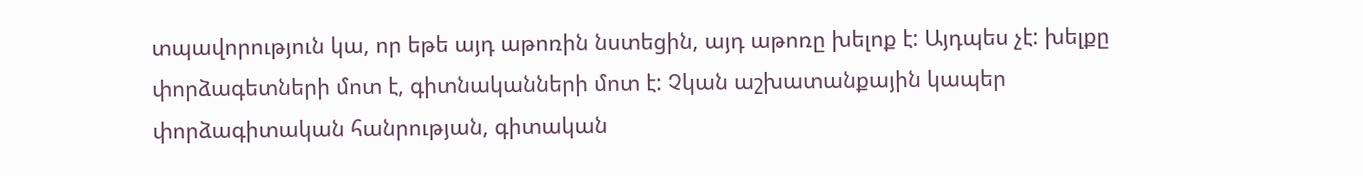տպավորություն կա, որ եթե այդ աթոռին նստեցին, այդ աթոռը խելոք է: Այդպես չէ: խելքը փորձագետների մոտ է, գիտնականների մոտ է: Չկան աշխատանքային կապեր փորձագիտական հանրության, գիտական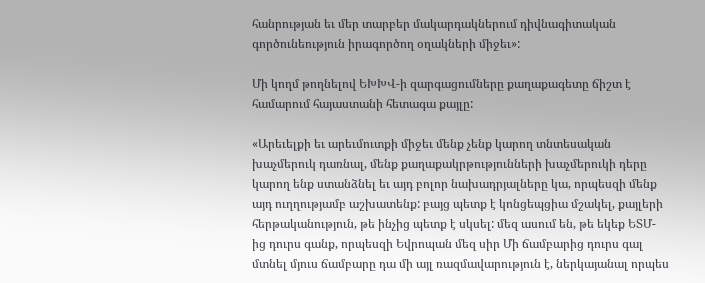հանրության եւ մեր տարբեր մակարդակներում դիվնագիտական գործունեություն իրագործող օղակների միջեւ»:

Մի կողմ թողնելով ԵԽԽՎ-ի զարգացումները քաղաքագետը ճիշտ է համարում հայաստանի հետագա քայլը:

«Արեւելքի եւ արեւմուտքի միջեւ մենք չենք կարող տնտեսական խաչմերուկ դառնալ, մենք քաղաքակրթությունների խաչմերուկի դերը կարող ենք ստանձնել եւ այդ բոլոր նախադրյալները կա, որպեսզի մենք այդ ուղղությամբ աշխատենք: բայց պետք է կոնցեպցիա մշակել, քայլերի հերթականություն, թե ինչից պետք է սկսել: մեզ ասում են, թե եկեք ԵՏՄ-ից դուրս գանք, որպեսզի Եվրոպան մեզ սիր Մի ճամբարից դուրս գալ մտնել մյուս ճամբարը դա մի այլ ռազմավարություն է, ներկայանալ որպես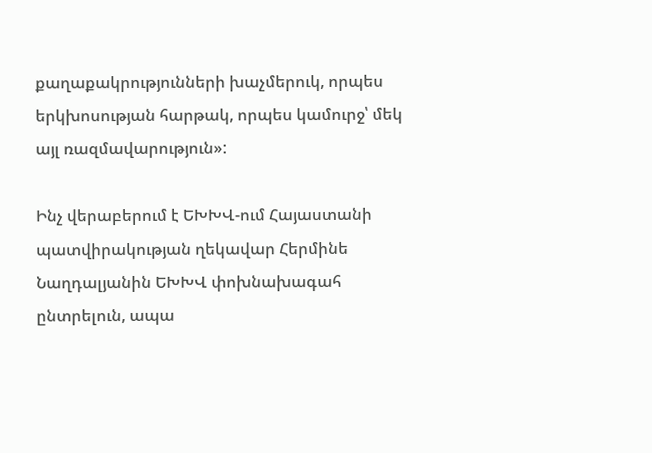քաղաքակրությունների խաչմերուկ, որպես երկխոսության հարթակ, որպես կամուրջ՝ մեկ այլ ռազմավարություն»:

Ինչ վերաբերում է ԵԽԽՎ-ում Հայաստանի պատվիրակության ղեկավար Հերմինե Նաղդալյանին ԵԽԽՎ փոխնախագահ ընտրելուն, ապա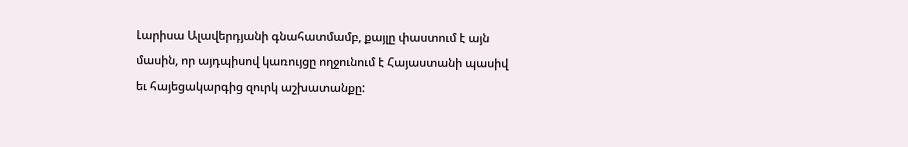Լարիսա Ալավերդյանի գնահատմամբ, քայլը փաստում է այն մասին, որ այդպիսով կառույցը ողջունում է Հայաստանի պասիվ եւ հայեցակարգից զուրկ աշխատանքը: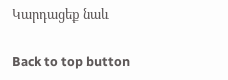Կարդացեք նաև

Back to top button